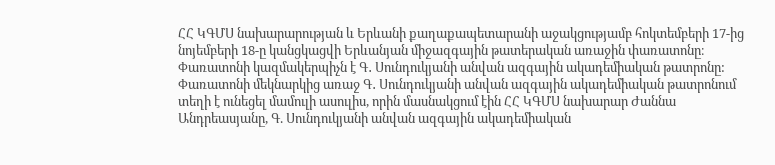ՀՀ ԿԳՄՍ նախարարության և Երևանի քաղաքապետարանի աջակցությամբ հոկտեմբերի 17-ից նոյեմբերի 18-ը կանցկացվի Երևանյան միջազգային թատերական առաջին փառատոնը։ Փառատոնի կազմակերպիչն է Գ․ Սունդուկյանի անվան ազգային ակադեմիական թատրոնը:
Փառատոնի մեկնարկից առաջ Գ․ Սունդուկյանի անվան ազգային ակադեմիական թատրոնում տեղի է ունեցել մամուլի ասուլիս, որին մասնակցում էին ՀՀ ԿԳՄՍ նախարար Ժաննա Անդրեասյանը, Գ. Սունդուկյանի անվան ազգային ակադեմիական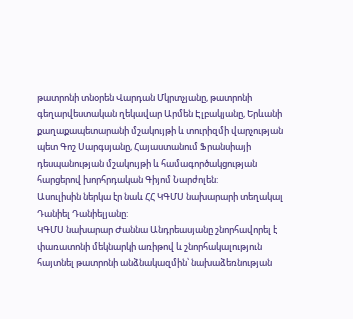թատրոնի տնօրեն Վարդան Մկրտչյանը, թատրոնի գեղարվեստական ղեկավար Արմեն Էլբակյանը, Երևանի քաղաքապետարանի մշակույթի և տուրիզմի վարչության պետ Գոշ Սարգսյանը, Հայաստանում Ֆրանսիայի դեսպանության մշակույթի և համագործակցության հարցերով խորհրդական Գիյոմ Նարժոլեն:
Ասուլիսին ներկա էր նաև ՀՀ ԿԳՄՍ նախարարի տեղակալ Դանիել Դանիելյանը:
ԿԳՄՍ նախարար Ժաննա Անդրեասյանը շնորհավորել է փառատոնի մեկնարկի առիթով և շնորհակալություն հայտնել թատրոնի անձնակազմին՝ նախաձեռնության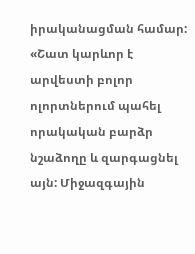իրականացման համար:
«Շատ կարևոր է արվեստի բոլոր ոլորտներում պահել որակական բարձր նշաձողը և զարգացնել այն: Միջազգային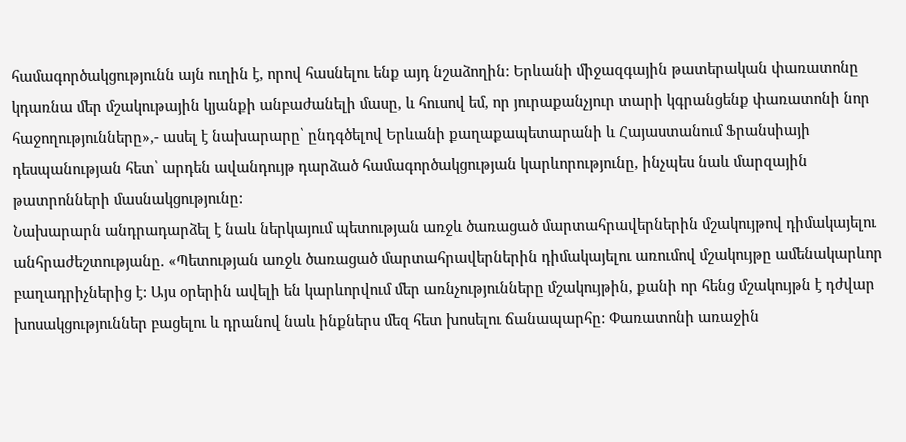համագործակցությունն այն ուղին է, որով հասնելու ենք այդ նշաձողին: Երևանի միջազգային թատերական փառատոնը կդառնա մեր մշակութային կյանքի անբաժանելի մասը, և հուսով եմ, որ յուրաքանչյուր տարի կգրանցենք փառատոնի նոր հաջողությունները»,- ասել է նախարարը՝ ընդգծելով Երևանի քաղաքապետարանի և Հայաստանում Ֆրանսիայի դեսպանության հետ՝ արդեն ավանդույթ դարձած համագործակցության կարևորությունը, ինչպես նաև մարզային թատրոնների մասնակցությունը:
Նախարարն անդրադարձել է նաև ներկայում պետության առջև ծառացած մարտահրավերներին մշակույթով դիմակայելու անհրաժեշտությանը. «Պետության առջև ծառացած մարտահրավերներին դիմակայելու առումով մշակույթը ամենակարևոր բաղադրիչներից է: Այս օրերին ավելի են կարևորվում մեր առնչությունները մշակույթին, քանի որ հենց մշակույթն է դժվար խոսակցություններ բացելու և դրանով նաև ինքներս մեզ հետ խոսելու ճանապարհը: Փառատոնի առաջին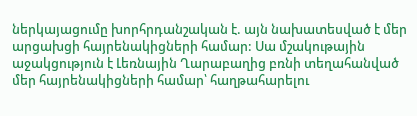ներկայացումը խորհրդանշական է. այն նախատեսված է մեր արցախցի հայրենակիցների համար: Սա մշակութային աջակցություն է Լեռնային Ղարաբաղից բռնի տեղահանված մեր հայրենակիցների համար՝ հաղթահարելու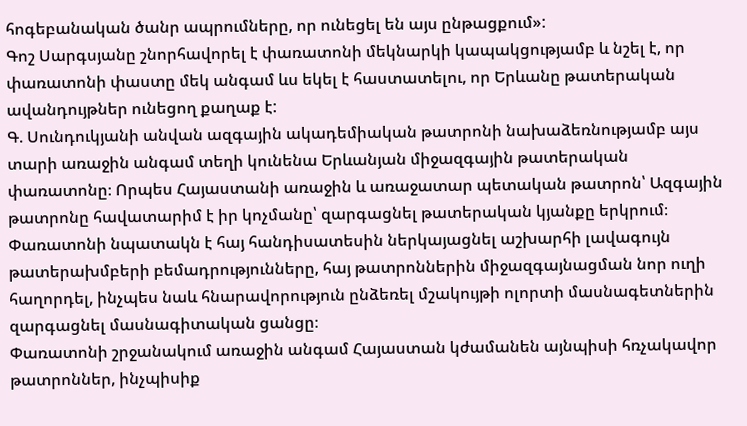հոգեբանական ծանր ապրումները, որ ունեցել են այս ընթացքում»:
Գոշ Սարգսյանը շնորհավորել է փառատոնի մեկնարկի կապակցությամբ և նշել է, որ փառատոնի փաստը մեկ անգամ ևս եկել է հաստատելու, որ Երևանը թատերական ավանդույթներ ունեցող քաղաք է:
Գ. Սունդուկյանի անվան ազգային ակադեմիական թատրոնի նախաձեռնությամբ այս տարի առաջին անգամ տեղի կունենա Երևանյան միջազգային թատերական փառատոնը։ Որպես Հայաստանի առաջին և առաջատար պետական թատրոն՝ Ազգային թատրոնը հավատարիմ է իր կոչմանը՝ զարգացնել թատերական կյանքը երկրում։ Փառատոնի նպատակն է հայ հանդիսատեսին ներկայացնել աշխարհի լավագույն թատերախմբերի բեմադրությունները, հայ թատրոններին միջազգայնացման նոր ուղի հաղորդել, ինչպես նաև հնարավորություն ընձեռել մշակույթի ոլորտի մասնագետներին զարգացնել մասնագիտական ցանցը։
Փառատոնի շրջանակում առաջին անգամ Հայաստան կժամանեն այնպիսի հռչակավոր թատրոններ, ինչպիսիք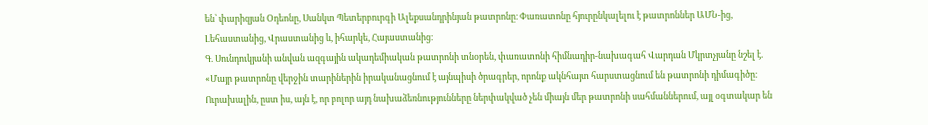են՝ փարիզյան Օդեոնը, Սանկտ Պետերբուրգի Ալեքսանդրինյան թատրոնը։ Փառատոնը հյուրընկալելու է թատրոններ ԱՄՆ-ից, Լեհաստանից, Վրաստանից և, իհարկե, Հայաստանից։
Գ. Սունդուկյանի անվան ազգային ակադեմիական թատրոնի տնօրեն, փառատոնի հիմնադիր-նախագահ Վարդան Մկրտչյանը նշել է. «Մայր թատրոնը վերջին տարիներին իրականացնում է այնպիսի ծրագրեր, որոնք ակնհայտ հարստացնում են թատրոնի դիմագիծը։ Ուրախալին, ըստ իս, այն է, որ բոլոր այդ նախաձեռնությունները ներփակված չեն միայն մեր թատրոնի սահմաններում, այլ օգտակար են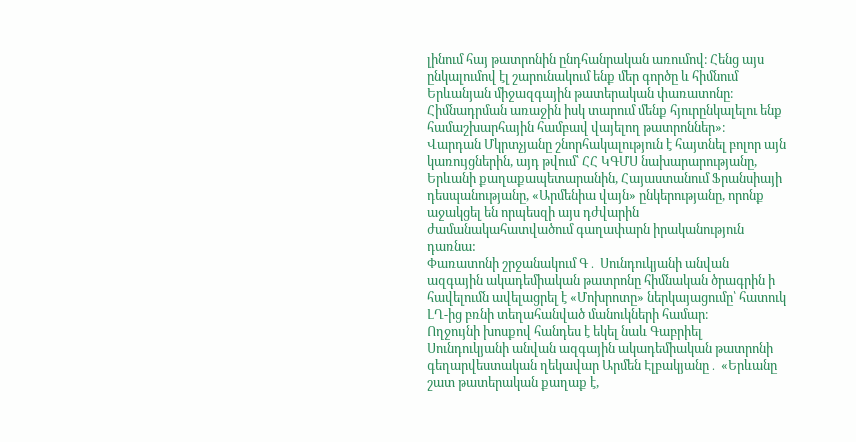լինում հայ թատրոնին ընդհանրական առումով։ Հենց այս ընկալումով էլ շարունակում ենք մեր գործը և հիմնում Երևանյան միջազգային թատերական փառատոնը։ Հիմնադրման առաջին իսկ տարում մենք հյուրընկալելու ենք համաշխարհային համբավ վայելող թատրոններ»։
Վարդան Մկրտչյանը շնորհակալություն է հայտնել բոլոր այն կառույցներին, այդ թվում՝ ՀՀ ԿԳՄՍ նախարարությանը, Երևանի քաղաքապետարանին, Հայաստանում Ֆրանսիայի դեսպանությանը, «Արմենիա վայն» ընկերությանը, որոնք աջակցել են որպեսզի այս դժվարին ժամանակահատվածում գաղափարն իրականություն դառնա:
Փառատոնի շրջանակում Գ․ Սունդուկյանի անվան ազգային ակադեմիական թատրոնը հիմնական ծրագրին ի հավելումն ավելացրել է «Մոխրոտը» ներկայացումը՝ հատուկ ԼՂ-ից բռնի տեղահանված մանուկների համար։
Ողջույնի խոսքով հանդես է եկել նաև Գաբրիել Սունդուկյանի անվան ազգային ակադեմիական թատրոնի գեղարվեստական ղեկավար Արմեն Էլբակյանը․ «Երևանը շատ թատերական քաղաք է,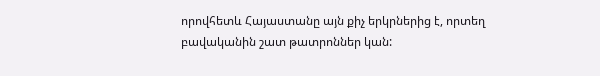որովհետև Հայաստանը այն քիչ երկրներից է, որտեղ բավականին շատ թատրոններ կան: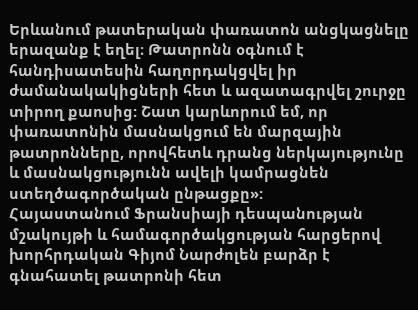Երևանում թատերական փառատոն անցկացնելը երազանք է եղել։ Թատրոնն օգնում է հանդիսատեսին հաղորդակցվել իր ժամանակակիցների հետ և ազատագրվել շուրջը տիրող քաոսից: Շատ կարևորում եմ, որ փառատոնին մասնակցում են մարզային թատրոնները, որովհետև դրանց ներկայությունը և մասնակցությունն ավելի կամրացնեն ստեղծագործական ընթացքը»:
Հայաստանում Ֆրանսիայի դեսպանության մշակույթի և համագործակցության հարցերով խորհրդական Գիյոմ Նարժոլեն բարձր է գնահատել թատրոնի հետ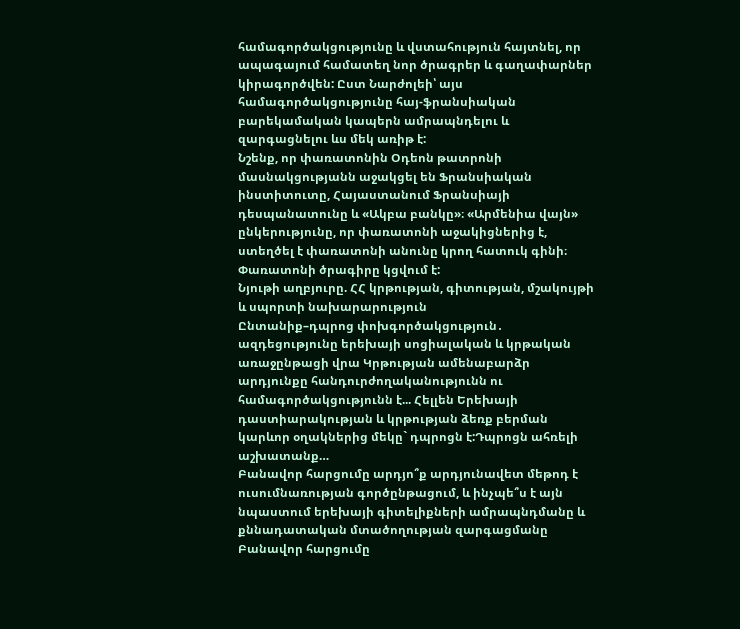համագործակցությունը և վստահություն հայտնել, որ ապագայում համատեղ նոր ծրագրեր և գաղափարներ կիրագործվեն: Ըստ Նարժոլեի՝ այս համագործակցությունը հայ-ֆրանսիական բարեկամական կապերն ամրապնդելու և զարգացնելու ևս մեկ առիթ է:
Նշենք, որ փառատոնին Օդեոն թատրոնի մասնակցությանն աջակցել են Ֆրանսիական ինստիտուտը, Հայաստանում Ֆրանսիայի դեսպանատունը և «Ակբա բանկը»։ «Արմենիա վայն» ընկերությունը, որ փառատոնի աջակիցներից է, ստեղծել է փառատոնի անունը կրող հատուկ գինի։
Փառատոնի ծրագիրը կցվում է:
Նյութի աղբյուրը. ՀՀ կրթության, գիտության, մշակույթի և սպորտի նախարարություն
Ընտանիք–դպրոց փոխգործակցություն․ ազդեցությունը երեխայի սոցիալական և կրթական առաջընթացի վրա Կրթության ամենաբարձր արդյունքը հանդուրժողականությունն ու համագործակցությունն է... Հելլեն Երեխայի դաստիարակության և կրթության ձեռք բերման կարևոր օղակներից մեկը` դպրոցն է:Դպրոցն ահռելի աշխատանք…
Բանավոր հարցումը արդյո՞ք արդյունավետ մեթոդ է ուսումնառության գործընթացում, և ինչպե՞ս է այն նպաստում երեխայի գիտելիքների ամրապնդմանը և քննադատական մտածողության զարգացմանը Բանավոր հարցումը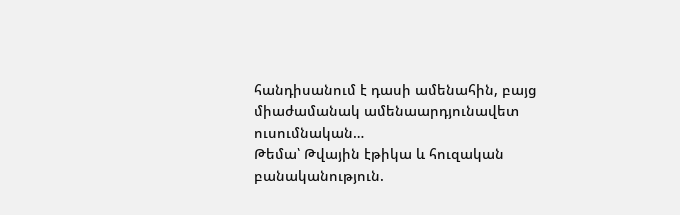հանդիսանում է դասի ամենահին, բայց միաժամանակ ամենաարդյունավետ ուսումնական…
Թեմա՝ Թվային էթիկա և հուզական բանականություն.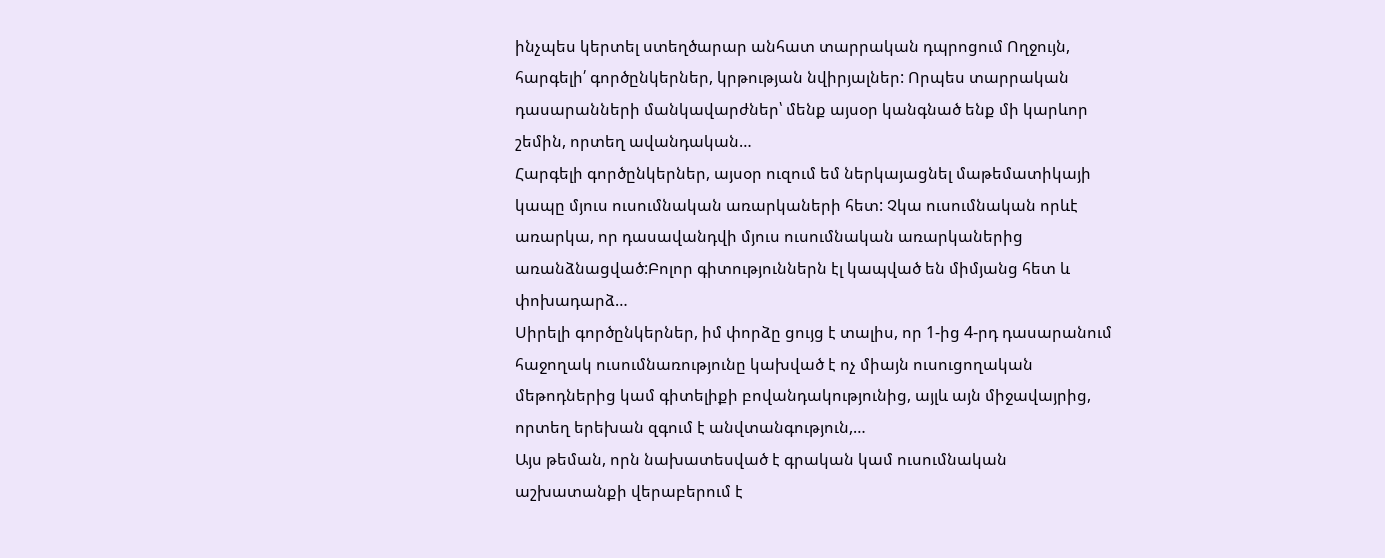ինչպես կերտել ստեղծարար անհատ տարրական դպրոցում Ողջույն, հարգելի՛ գործընկերներ, կրթության նվիրյալներ: Որպես տարրական դասարանների մանկավարժներ՝ մենք այսօր կանգնած ենք մի կարևոր շեմին, որտեղ ավանդական…
Հարգելի գործընկերներ, այսօր ուզում եմ ներկայացնել մաթեմատիկայի կապը մյուս ուսումնական առարկաների հետ: Չկա ուսումնական որևէ առարկա, որ դասավանդվի մյուս ուսումնական առարկաներից առանձնացված:Բոլոր գիտություններն էլ կապված են միմյանց հետ և փոխադարձ…
Սիրելի գործընկերներ, իմ փորձը ցույց է տալիս, որ 1-ից 4-րդ դասարանում հաջողակ ուսումնառությունը կախված է ոչ միայն ուսուցողական մեթոդներից կամ գիտելիքի բովանդակությունից, այլև այն միջավայրից, որտեղ երեխան զգում է անվտանգություն,…
Այս թեման, որն նախատեսված է գրական կամ ուսումնական աշխատանքի վերաբերում է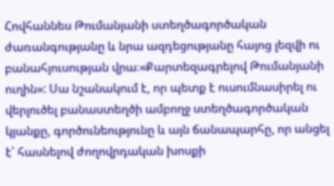Հովհաննես Թումանյանի ստեղծագործական ժառանգությանը և նրա ազդեցությանը հայոց լեզվի ու բանահյուսության վրա։«Քարտեզագրելով Թումանյանի ուղին»: Սա նշանակում է, որ պետք է ուսումնասիրել ու վերլուծել բանաստեղծի ամբողջ ստեղծագործական կյանքը, գործունեությունը և այն ճանապարհը, որ անցել է՝ հասնելով ժողովրդական խոսքի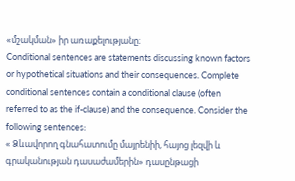«մշակման» իր առաքելությանը։
Conditional sentences are statements discussing known factors or hypothetical situations and their consequences. Complete conditional sentences contain a conditional clause (often referred to as the if-clause) and the consequence. Consider the following sentences:
« Ձևավորող գնահատումը մայրենիի, հայոց լեզվի և գրականության դասաժամերին» դասընթացի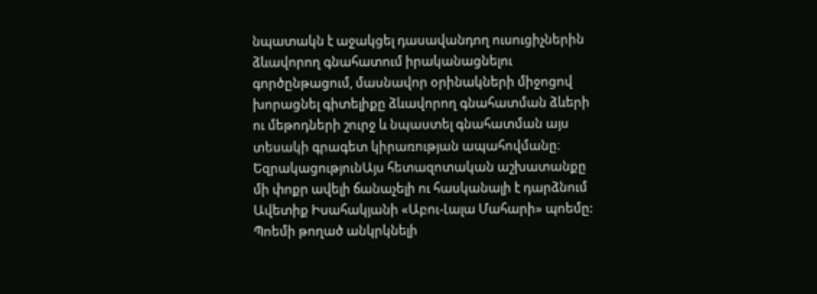նպատակն է աջակցել դասավանդող ուսուցիչներին ձևավորող գնահատում իրականացնելու գործընթացում, մասնավոր օրինակների միջոցով խորացնել գիտելիքը ձևավորող գնահատման ձևերի ու մեթոդների շուրջ և նպաստել գնահատման այս տեսակի գրագետ կիրառության ապահովմանը։
ԵզրակացությունԱյս հետազոտական աշխատանքը մի փոքր ավելի ճանաչելի ու հասկանալի է դարձնում Ավետիք Իսահակյանի «Աբու-Լալա Մահարի» պոեմը: Պոեմի թողած անկրկնելի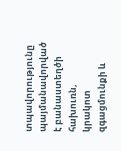տպավորությունը պայմանավորված է բանաստեղծի հախուռն, կրակոտ զգացմունքի և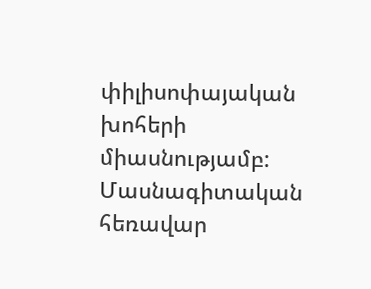փիլիսոփայական խոհերի միասնությամբ:
Մասնագիտական հեռավար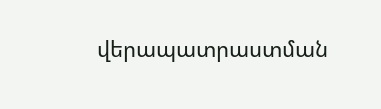վերապատրաստման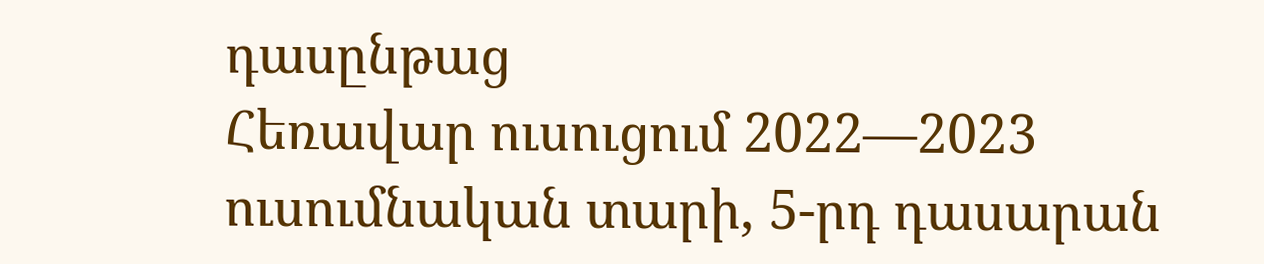դասընթաց
Հեռավար ուսուցում 2022—2023 ուսումնական տարի, 5-րդ դասարան